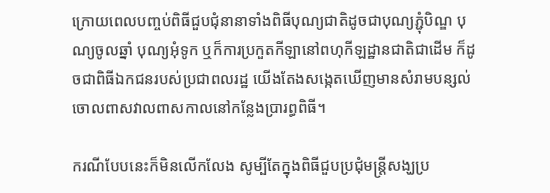ក្រោយពេលបញ្ចប់ពិធីជួបជុំនានាទាំងពិធីបុណ្យជាតិដូចជាបុណ្យភ្ជុំបិណ្ឌ បុណ្យចូលឆ្នាំ បុណ្យអុំទូក ឬក៏ការប្រកួតកីឡានៅពហុកីឡដ្ឋានជាតិជាដើម ក៏ដូចជាពិធីឯកជនរបស់ប្រជាពលរដ្ឋ យើងតែងសង្កេតឃើញមានសំរាមបន្សល់ចោលពាសវាលពាសកាលនៅកន្លែងប្រារព្ធពិធី។

ករណីបែបនេះក៏មិនលើកលែង សូម្បីតែក្នុងពិធីជួបប្រជុំមន្ដ្រីសង្ឃប្រ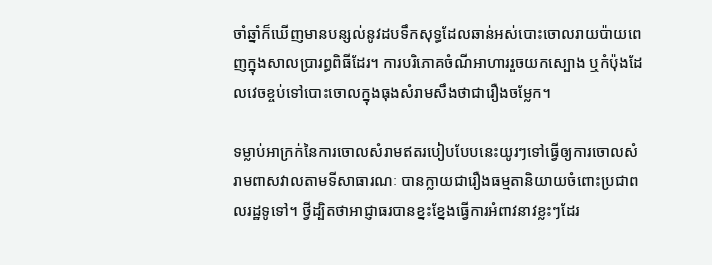ចាំឆ្នាំក៏ឃើញមានបន្សល់នូវដបទឹកសុទ្ធដែលឆាន់អស់បោះចោលរាយប៉ាយពេញក្នុងសាលប្រារព្ធពិធីដែរ។ ការបរិភោគចំណីអាហាររួចយកស្បោង ឬកំប៉ុងដែលវេចខ្ចប់ទៅបោះចោលក្នុងធុងសំរាមសឹងថាជារឿងចម្លែក។

ទម្លាប់អាក្រក់នៃការចោលសំរាមឥតរបៀបបែបនេះយូរៗទៅធ្វើឲ្យការចោលសំរាមពាសវាលតាមទីសាធារណៈ បានក្លាយជារឿងធម្មតានិយាយចំពោះប្រជាពលរដ្ឋទូទៅ។ ថ្វីដ្បិតថាអាជ្ញាធរបានខ្នះខ្នែងធ្វើការអំពាវនាវខ្លះៗដែរ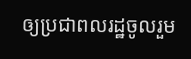ឲ្យប្រជាពលរដ្ឋចូលរួម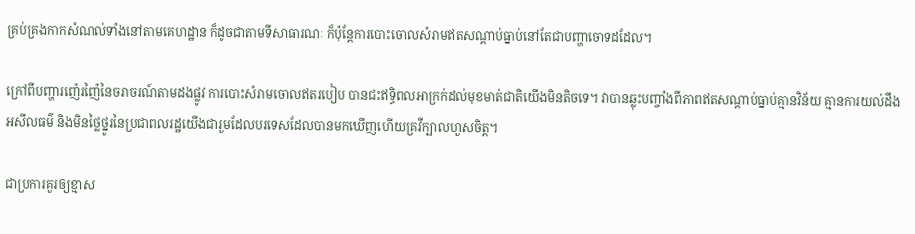គ្រប់គ្រងកាកសំណល់ទាំងនៅតាមគេហដ្ឋាន ក៏ដូចជាតាមទីសាធារណៈ ក៏ប៉ុន្ដែការបោះចោលសំរាមឥតសណ្ដាប់ធ្នាប់នៅតែជាបញ្ហាចោទដដែល។

ក្រៅពីបញ្ហារញ៉េរញ៉ៃនៃចរាចរណ៍តាមដងផ្លូវ ការបោះសំរាមចោលឥតរបៀប បានជះឥទ្ធិពលអាក្រក់ដល់មុខមាត់ជាតិយើងមិនតិចទេ។ វាបានឆ្លុះបញ្ចាំងពីភាពឥតសណ្ដាប់ធ្នាប់គ្មានវិន័យ គ្មានការយល់ដឹង អសីលធម៌ និងមិនថ្លៃថ្នូរនៃប្រជាពលរដ្ឋយើងជារួមដែលបរទេសដែលបានមកឃើញហើយគ្រវីក្បាលហួសចិត្ដ។

ជាប្រការគួរឲ្យខ្មាស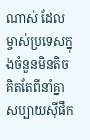ណាស់ ដែលម្ចាស់ប្រទេសក្នុងចំនួនមិនតិច គិតតែពីនាំគ្នាសប្បាយស៊ីផឹក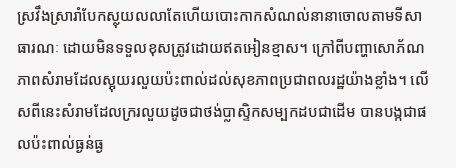ស្រវឹងស្រារាំបែកស្លុយលលាតែហើយបោះកាកសំណល់នានាចោលតាមទីសាធារណៈ ដោយមិនទទួលខុសត្រូវដោយឥតអៀនខ្មាស។ ក្រៅពីបញ្ហាសោភ័ណភាពសំរាមដែលស្អុយរលួយប៉ះពាល់ដល់សុខភាពប្រជាពលរដ្ឋយ៉ាងខ្លាំង។ លើសពីនេះសំរាមដែលក្ររលួយដូចជាថង់ប្លាស្ទិកសម្បកដបជាដើម បានបង្កជាផលប៉ះពាល់ធ្ងន់ធ្ង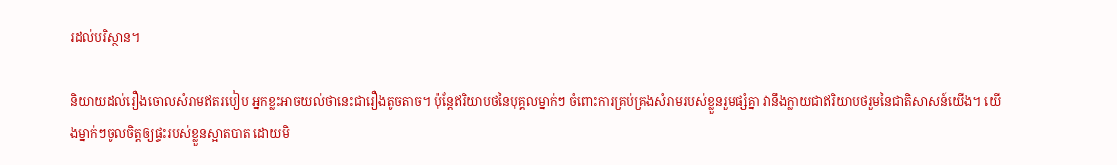រដល់បរិស្ថាន។

និយាយដល់រឿងចោលសំរាមឥតរបៀប អ្នកខ្លះអាចយល់ថានេះជារឿងតូចតាច។ ប៉ុន្ដែឥរិយាបថនៃបុគ្គលម្នាក់ៗ ចំពោះការគ្រប់គ្រងសំរាមរបស់ខ្លួនរួមផ្សំគ្នា វានឹងក្លាយជាឥរិយាបថរួមនៃជាតិសាសន៍យើង។ យើងម្នាក់ៗចូលចិត្ដឲ្យផ្ទះរបស់ខ្លួនស្អាតបាត ដោយមិ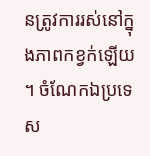នត្រូវការរស់នៅក្នុងភាពកខ្វក់ឡើយ។ ចំណែកឯប្រទេស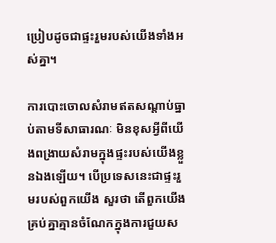ប្រៀបដូចជាផ្ទះរួមរបស់យើងទាំងអស់គ្នា។

ការបោះចោលសំរាមឥតសណ្ដាប់ធ្នាប់តាមទីសាធារណៈ មិនខុសអ្វីពីយើងពង្រាយសំរាមក្នុងផ្ទះរបស់យើងខ្លួនឯងឡើយ។ បើប្រទេសនេះជាផ្ទះរួមរបស់ពួកយើង សួរថា តើពួកយើងគ្រប់គ្នាគ្មានចំណែកក្នុងការជួយស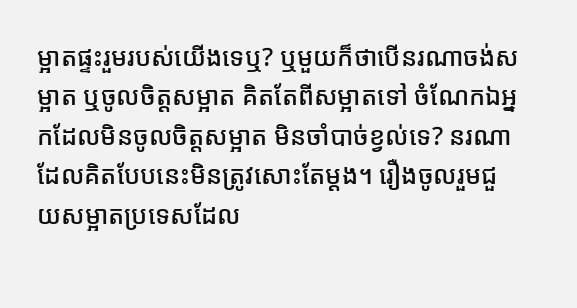ម្អាតផ្ទះរួមរបស់យើងទេឬ? ឬមួយក៏ថាបើនរណាចង់សម្អាត ឬចូលចិត្ដសម្អាត គិតតែពីសម្អាតទៅ ចំណែកឯអ្នកដែលមិនចូលចិត្ដសម្អាត មិនចាំបាច់ខ្វល់ទេ? នរណាដែលគិតបែបនេះមិនត្រូវសោះតែម្ដង។ រឿងចូលរួមជួយសម្អាតប្រទេសដែល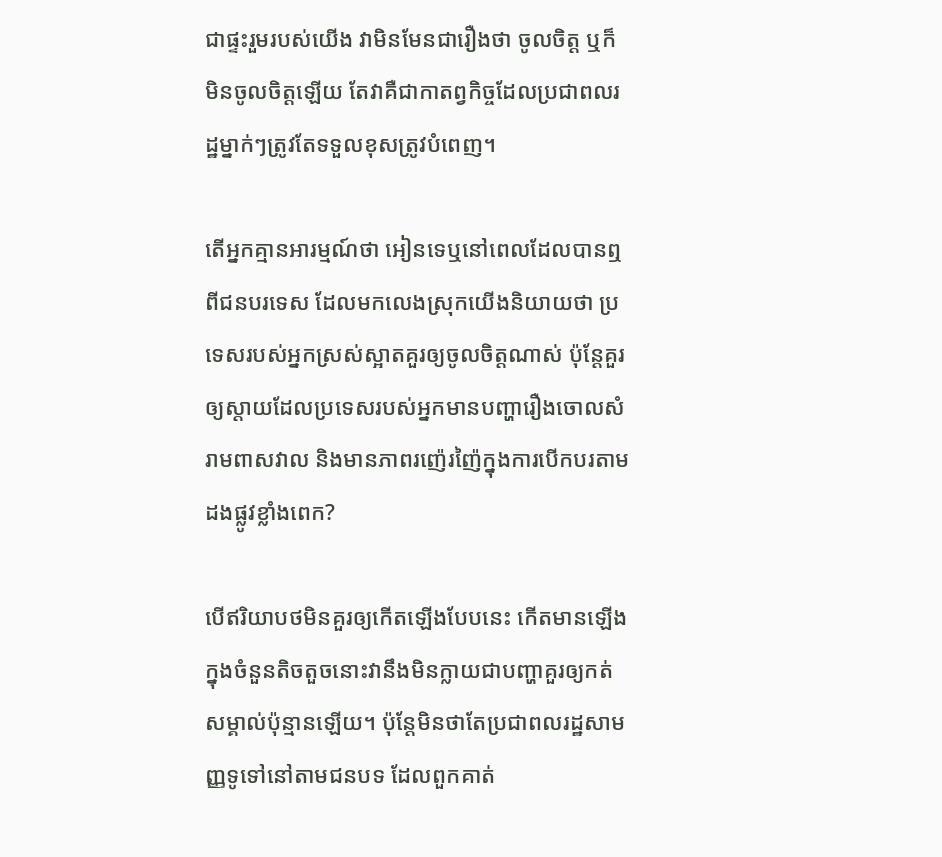ជាផ្ទះរួមរបស់យើង វាមិនមែនជារឿងថា ចូលចិត្ដ ឬក៏មិនចូលចិត្ដឡើយ តែវាគឺជាកាតព្វកិច្ចដែលប្រជាពលរដ្ឋម្នាក់ៗត្រូវតែទទួលខុសត្រូវបំពេញ។

តើអ្នកគ្មានអារម្មណ៍ថា អៀនទេឬនៅពេលដែលបានឮពីជនបរទេស ដែលមកលេងស្រុកយើងនិយាយថា ប្រទេសរបស់អ្នកស្រស់ស្អាតគួរឲ្យចូលចិត្ដណាស់ ប៉ុន្ដែគួរឲ្យស្ដាយដែលប្រទេសរបស់អ្នកមានបញ្ហារឿងចោលសំរាមពាសវាល និងមានភាពរញ៉េរញ៉ៃក្នុងការបើកបរតាមដងផ្លូវខ្លាំងពេក?

បើឥរិយាបថមិនគួរឲ្យកើតឡើងបែបនេះ កើតមានឡើងក្នុងចំនួនតិចតួចនោះវានឹងមិនក្លាយជាបញ្ហាគួរឲ្យកត់សម្គាល់ប៉ុន្មានឡើយ។ ប៉ុន្ដែមិនថាតែប្រជាពលរដ្ឋសាមញ្ញទូទៅនៅតាមជនបទ ដែលពួកគាត់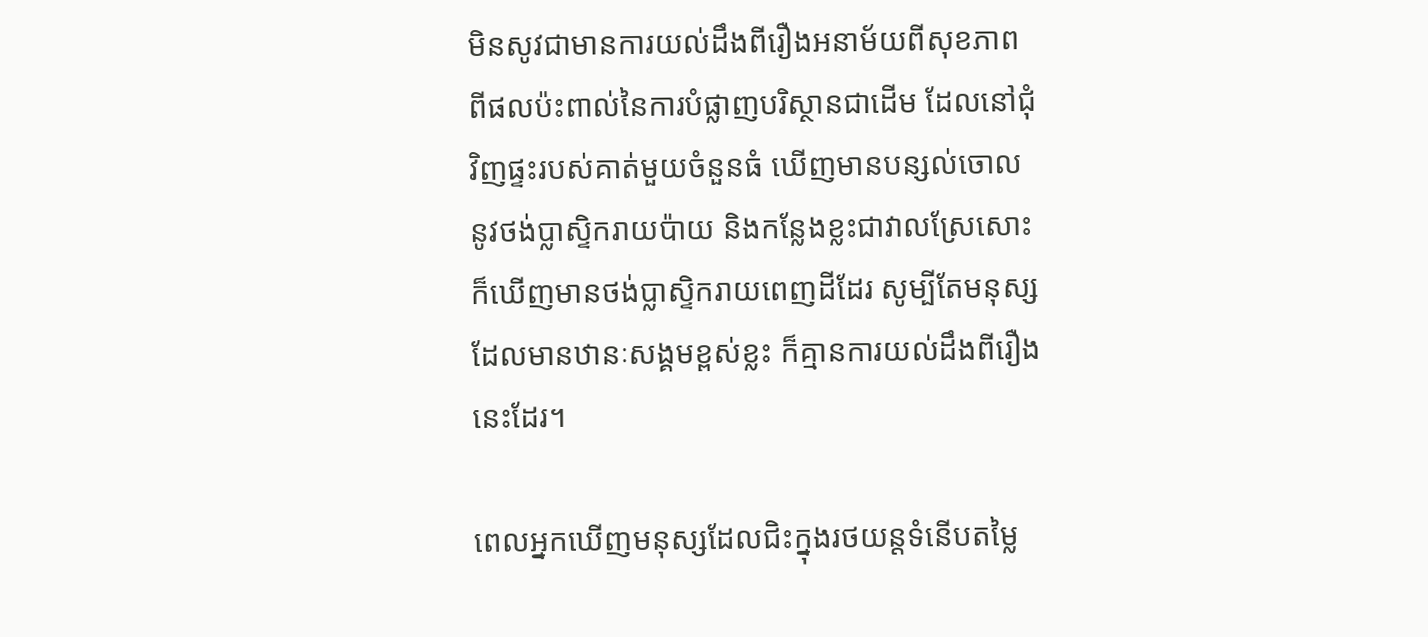មិនសូវជាមានការយល់ដឹងពីរឿងអនាម័យពីសុខភាព ពីផលប៉ះពាល់នៃការបំផ្លាញបរិស្ថានជាដើម ដែលនៅជុំវិញផ្ទះរបស់គាត់មួយចំនួនធំ ឃើញមានបន្សល់ចោលនូវថង់ប្លាស្ទិករាយប៉ាយ និងកន្លែងខ្លះជាវាលស្រែសោះ ក៏ឃើញមានថង់ប្លាស្ទិករាយពេញដីដែរ សូម្បីតែមនុស្សដែលមានឋានៈសង្គមខ្ពស់ខ្លះ ក៏គ្មានការយល់ដឹងពីរឿងនេះដែរ។

ពេលអ្នកឃើញមនុស្សដែលជិះក្នុងរថយន្ដទំនើបតម្លៃ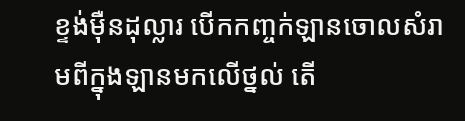ខ្ទង់ម៉ឺនដុល្លារ បើកកញ្ចក់ឡានចោលសំរាមពីក្នុងឡានមកលើថ្នល់ តើ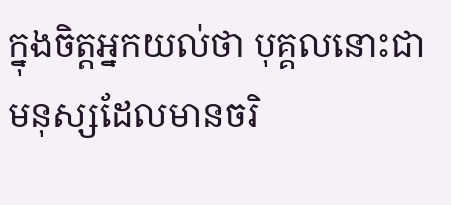ក្នុងចិត្ដអ្នកយល់ថា បុគ្គលនោះជាមនុស្សដែលមានចរិ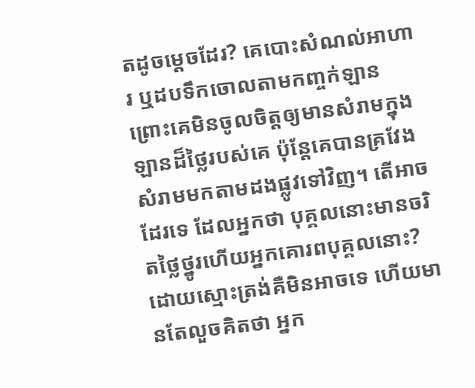តដូចម្ដេចដែរ? គេបោះសំណល់អាហារ ឬដបទឹកចោលតាមកញ្ចក់ឡាន ព្រោះគេមិនចូលចិត្ដឲ្យមានសំរាមក្នុងឡានដ៏ថ្លៃរបស់គេ ប៉ុន្ដែគេបានគ្រវែងសំរាមមកតាមដងផ្លូវទៅវិញ។ តើអាចដែរទេ ដែលអ្នកថា បុគ្គលនោះមានចរិតថ្លៃថ្នូរហើយអ្នកគោរពបុគ្គលនោះ? ដោយស្មោះត្រង់គឺមិនអាចទេ ហើយមានតែលួចគិតថា អ្នក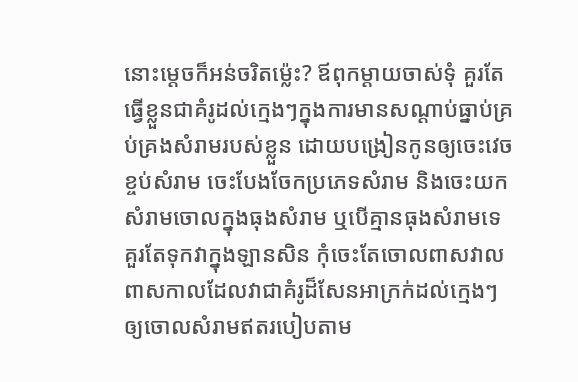នោះម្ដេចក៏អន់ចរិតម្ល៉េះ? ឪពុកម្ដាយចាស់ទុំ គួរតែធ្វើខ្លួនជាគំរូដល់ក្មេងៗក្នុងការមានសណ្ដាប់ធ្នាប់គ្រប់គ្រងសំរាមរបស់ខ្លួន ដោយបង្រៀនកូនឲ្យចេះវេចខ្ចប់សំរាម ចេះបែងចែកប្រភេទសំរាម និងចេះយកសំរាមចោលក្នុងធុងសំរាម ឬបើគ្មានធុងសំរាមទេ គួរតែទុកវាក្នុងឡានសិន កុំចេះតែចោលពាសវាលពាសកាលដែលវាជាគំរូដ៏សែនអាក្រក់ដល់ក្មេងៗឲ្យចោលសំរាមឥតរបៀបតាម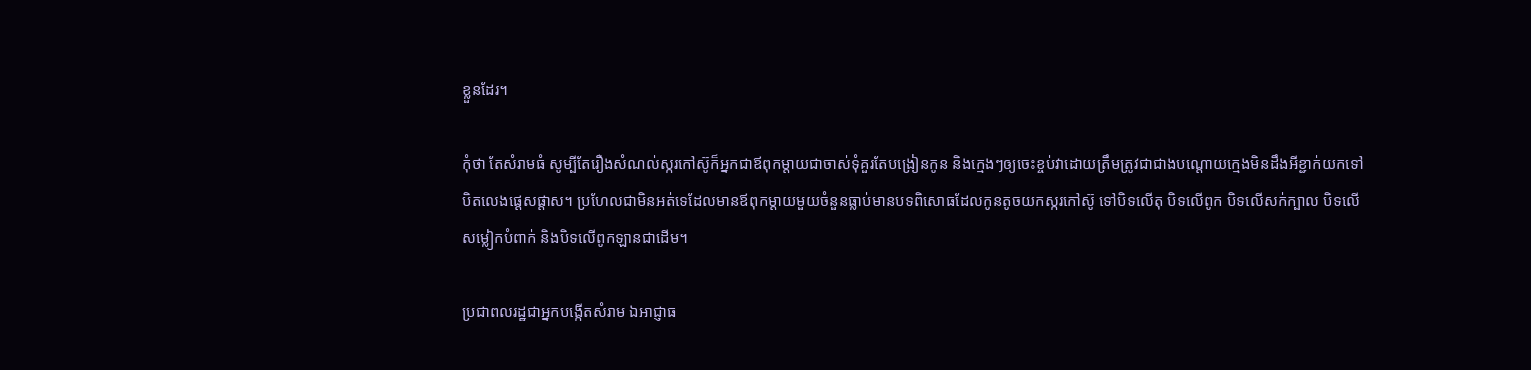ខ្លួនដែរ។

កុំថា តែសំរាមធំ សូម្បីតែរឿងសំណល់ស្ករកៅស៊ូក៏អ្នកជាឪពុកម្ដាយជាចាស់ទុំគួរតែបង្រៀនកូន និងក្មេងៗឲ្យចេះខ្ចប់វាដោយត្រឹមត្រូវជាជាងបណ្ដោយក្មេងមិនដឹងអីខ្ជាក់យកទៅបិតលេងផ្ដេសផ្ដាស។ ប្រហែលជាមិនអត់ទេដែលមានឪពុកម្ដាយមួយចំនួនធ្លាប់មានបទពិសោធដែលកូនតូចយកស្ករកៅស៊ូ ទៅបិទលើតុ បិទលើពូក បិទលើសក់ក្បាល បិទលើសម្លៀកបំពាក់ និងបិទលើពូកឡានជាដើម។

ប្រជាពលរដ្ឋជាអ្នកបង្កើតសំរាម ឯអាជ្ញាធ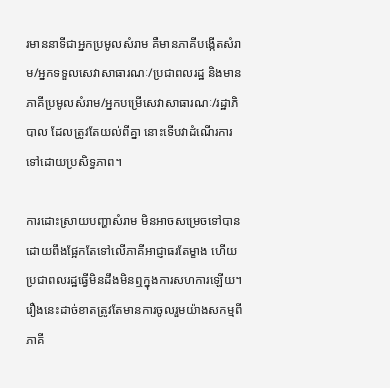រមាននាទីជាអ្នកប្រមូលសំរាម គឺមានភាគីបង្កើតសំរាម/អ្នកទទួលសេវាសាធារណៈ/ប្រជាពលរដ្ឋ និងមានភាគីប្រមូលសំរាម/អ្នកបម្រើសេវាសាធារណៈ/រដ្ឋាភិបាល ដែលត្រូវតែយល់ពីគ្នា នោះទើបវាដំណើរការទៅដោយប្រសិទ្ធភាព។

ការដោះស្រាយបញ្ហាសំរាម មិនអាចសម្រេចទៅបានដោយពឹងផ្អែកតែទៅលើភាគីអាជ្ញាធរតែម្ខាង ហើយប្រជាពលរដ្ឋធ្វើមិនដឹងមិនឮក្នុងការសហការឡើយ។ រឿងនេះដាច់ខាតត្រូវតែមានការចូលរួមយ៉ាងសកម្មពីភាគី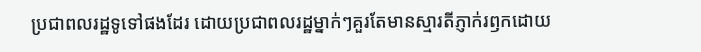ប្រជាពលរដ្ឋទូទៅផងដែរ ដោយប្រជាពលរដ្ឋម្នាក់ៗគួរតែមានស្មារតីភ្ញាក់រឭកដោយ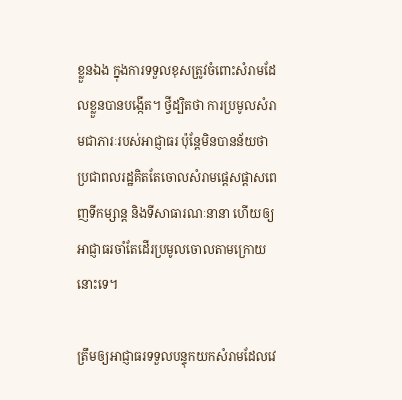ខ្លួនឯង ក្នុងការទទួលខុសត្រូវចំពោះសំរាមដែលខ្លួនបានបង្កើត។ ថ្វីដ្បិតថា ការប្រមូលសំរាមជាភារៈរបស់អាជ្ញាធរ ប៉ុន្ដែមិនបានន័យថា ប្រជាពលរដ្ឋគិតតែចោលសំរាមផ្ដេសផ្ដាសពេញទីកម្សាន្ដ និងទីសាធារណៈនានា ហើយឲ្យអាជ្ញាធរចាំតែដើរប្រមូលចោលតាមក្រោយនោះទេ។

ត្រឹមឲ្យអាជ្ញាធរទទួលបន្ទុកយកសំរាមដែលវេ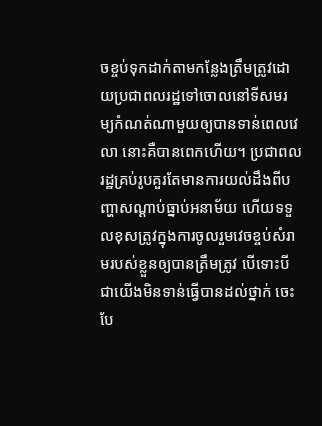ចខ្ចប់ទុកដាក់តាមកន្លែងត្រឹមត្រូវដោយប្រជាពលរដ្ឋទៅចោលនៅទីសមរម្យកំណត់ណាមួយឲ្យបានទាន់ពេលវេលា នោះគឺបានពេកហើយ។ ប្រជាពលរដ្ឋគ្រប់រូបគួរតែមានការយល់ដឹងពីបញ្ហាសណ្ដាប់ធ្នាប់អនាម័យ ហើយទទួលខុសត្រូវក្នុងការចូលរួមវេចខ្ចប់សំរាមរបស់ខ្លួនឲ្យបានត្រឹមត្រូវ បើទោះបីជាយើងមិនទាន់ធ្វើបានដល់ថ្នាក់ ចេះបែ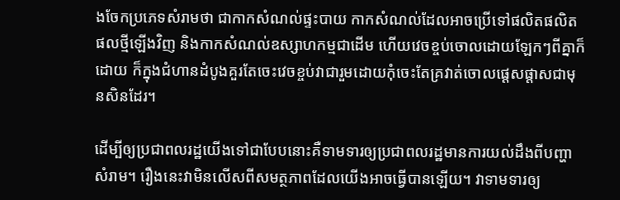ងចែកប្រភេទសំរាមថា ជាកាកសំណល់ផ្ទះបាយ កាកសំណល់ដែលអាចប្រើទៅផលិតផលិតផលថ្មីឡើងវិញ និងកាកសំណល់ឧស្សាហកម្មជាដើម ហើយវេចខ្ចប់ចោលដោយឡែកៗពីគ្នាក៏ដោយ ក៏ក្នុងជំហានដំបូងគួរតែចេះវេចខ្ចប់វាជារួមដោយកុំចេះតែគ្រវាត់ចោលផ្ដេសផ្ដាសជាមុនសិនដែរ។

ដើម្បីឲ្យប្រជាពលរដ្ឋយើងទៅជាបែបនោះគឺទាមទារឲ្យប្រជាពលរដ្ឋមានការយល់ដឹងពីបញ្ហាសំរាម។ រឿងនេះវាមិនលើសពីសមត្ថភាពដែលយើងអាចធ្វើបានឡើយ។ វាទាមទារឲ្យ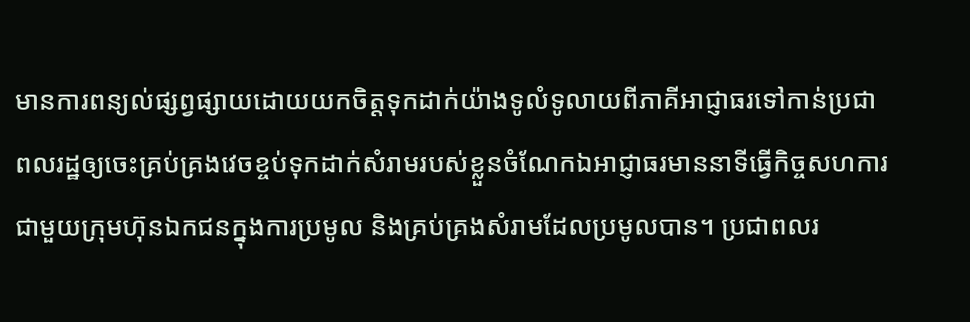មានការពន្យល់ផ្សព្វផ្សាយដោយយកចិត្ដទុកដាក់យ៉ាងទូលំទូលាយពីភាគីអាជ្ញាធរទៅកាន់ប្រជាពលរដ្ឋឲ្យចេះគ្រប់គ្រងវេចខ្ចប់ទុកដាក់សំរាមរបស់ខ្លួនចំណែកឯអាជ្ញាធរមាននាទីធ្វើកិច្ចសហការជាមួយក្រុមហ៊ុនឯកជនក្នុងការប្រមូល និងគ្រប់គ្រងសំរាមដែលប្រមូលបាន។ ប្រជាពលរ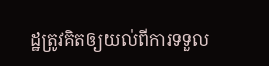ដ្ឋត្រូវគិតឲ្យយល់ពីការទទួល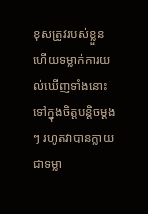ខុសត្រូវរបស់ខ្លួន ហើយទម្លាក់ការយល់ឃើញទាំងនោះទៅក្នុងចិត្តបន្ដិចម្ដងៗ រហូតវាបានក្លាយជាទម្លា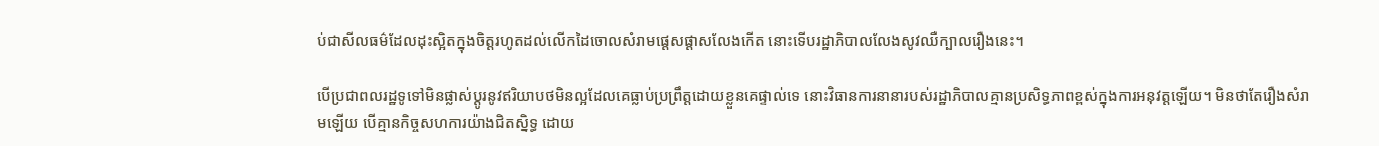ប់ជាសីលធម៌ដែលដុះស្អិតក្នុងចិត្ដរហូតដល់លើកដៃចោលសំរាមផ្ដេសផ្ដាសលែងកើត នោះទើបរដ្ឋាភិបាលលែងសូវឈឺក្បាលរឿងនេះ។

បើប្រជាពលរដ្ឋទូទៅមិនផ្លាស់ប្ដូរនូវឥរិយាបថមិនល្អដែលគេធ្លាប់ប្រព្រឹត្ដដោយខ្លួនគេផ្ទាល់ទេ នោះវិធានការនានារបស់រដ្ឋាភិបាលគ្មានប្រសិទ្ធភាពខ្ពស់ក្នុងការអនុវត្ដឡើយ។ មិនថាតែរឿងសំរាមឡើយ បើគ្មានកិច្ចសហការយ៉ាងជិតស្និទ្ធ ដោយ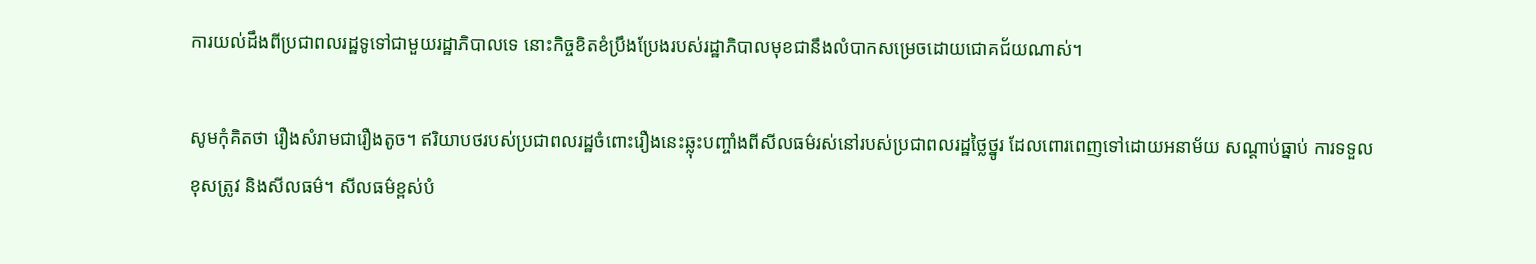ការយល់ដឹងពីប្រជាពលរដ្ឋទូទៅជាមួយរដ្ឋាភិបាលទេ នោះកិច្ចខិតខំប្រឹងប្រែងរបស់រដ្ឋាភិបាលមុខជានឹងលំបាកសម្រេចដោយជោគជ័យណាស់។

សូមកុំគិតថា រឿងសំរាមជារឿងតូច។ ឥរិយាបថរបស់ប្រជាពលរដ្ឋចំពោះរឿងនេះឆ្លុះបញ្ចាំងពីសីលធម៌រស់នៅរបស់ប្រជាពលរដ្ឋថ្លៃថ្នូរ ដែលពោរពេញទៅដោយអនាម័យ សណ្ដាប់ធ្នាប់ ការទទួលខុសត្រូវ និងសីលធម៌។ សីលធម៌ខ្ពស់បំ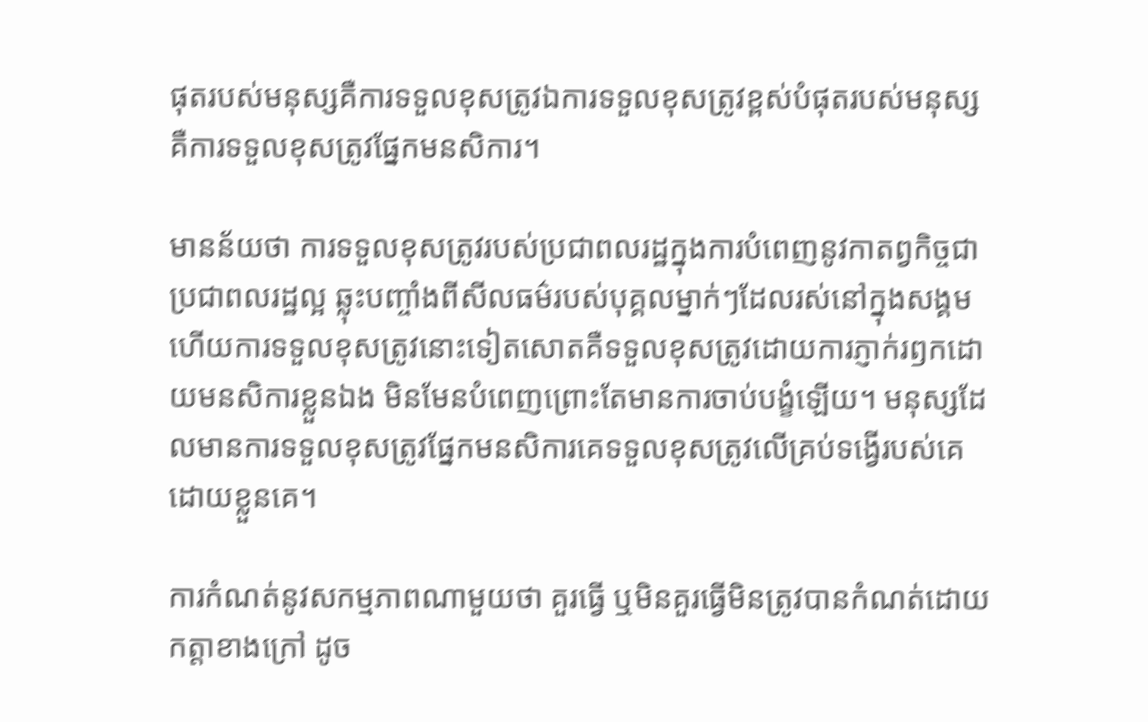ផុតរបស់មនុស្សគឺការទទួលខុសត្រូវឯការទទួលខុសត្រូវខ្ពស់បំផុតរបស់មនុស្ស គឺការទទួលខុសត្រូវផ្នែកមនសិការ។

មានន័យថា ការទទួលខុសត្រូវរបស់ប្រជាពលរដ្ឋក្នុងការបំពេញនូវកាតព្វកិច្ចជាប្រជាពលរដ្ឋល្អ ឆ្លុះបញ្ចាំងពីសីលធម៌របស់បុគ្គលម្នាក់ៗដែលរស់នៅក្នុងសង្គមហើយការទទួលខុសត្រូវនោះទៀតសោតគឺទទួលខុសត្រូវដោយការភ្ញាក់រឭកដោយមនសិការខ្លួនឯង មិនមែនបំពេញព្រោះតែមានការចាប់បង្ខំឡើយ។ មនុស្សដែលមានការទទួលខុសត្រូវផ្នែកមនសិការគេទទួលខុសត្រូវលើគ្រប់ទង្វើរបស់គេដោយខ្លួនគេ។

ការកំណត់នូវសកម្មភាពណាមួយថា គួរធ្វើ ឬមិនគួរធ្វើមិនត្រូវបានកំណត់ដោយកត្ដាខាងក្រៅ ដូច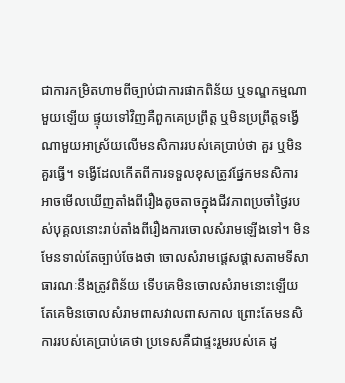ជាការកម្រិតហាមពីច្បាប់ជាការផាកពិន័យ ឬទណ្ឌកម្មណាមួយឡើយ ផ្ទុយទៅវិញគឺពួកគេប្រព្រឹត្ដ ឬមិនប្រព្រឹត្ដទង្វើណាមួយអាស្រ័យលើមនសិការរបស់គេប្រាប់ថា គួរ ឬមិនគួរធ្វើ។ ទង្វើដែលកើតពីការទទួលខុសត្រូវផ្នែកមនសិការ អាចមើលឃើញតាំងពីរឿងតូចតាចក្នុងជីវភាពប្រចាំថ្ងៃរបស់បុគ្គលនោះរាប់តាំងពីរឿងការចោលសំរាមឡើងទៅ។ មិនមែនទាល់តែច្បាប់ចែងថា ចោលសំរាមផ្ដេសផ្ដាសតាមទីសាធារណៈនឹងត្រូវពិន័យ ទើបគេមិនចោលសំរាមនោះឡើយតែគេមិនចោលសំរាមពាសវាលពាសកាល ព្រោះតែមនសិការរបស់គេប្រាប់គេថា ប្រទេសគឺជាផ្ទះរួមរបស់គេ ដូ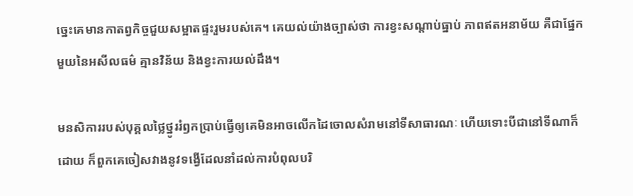ច្នេះគេមានកាតព្វកិច្ចជួយសម្អាតផ្ទះរួមរបស់គេ។ គេយល់យ៉ាងច្បាស់ថា ការខ្វះសណ្ដាប់ធ្នាប់ ភាពឥតអនាម័យ គឺជាផ្នែកមួយនៃអសីលធម៌ គ្មានវិន័យ និងខ្វះការយល់ដឹង។

មនសិការរបស់បុគ្គលថ្លៃថ្នូររំឭកប្រាប់ធ្វើឲ្យគេមិនអាចលើកដៃចោលសំរាមនៅទីសាធារណៈ ហើយទោះបីជានៅទីណាក៏ដោយ ក៏ពួកគេចៀសវាងនូវទង្វើដែលនាំដល់ការបំពុលបរិ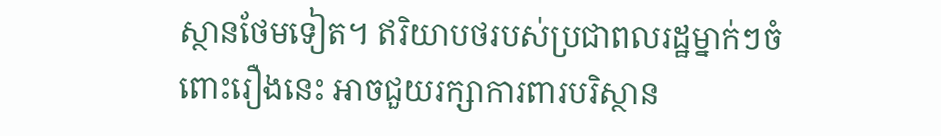ស្ថានថែមទៀត។ ឥរិយាបថរបស់ប្រជាពលរដ្ឋម្នាក់ៗចំពោះរឿងនេះ អាចជួយរក្សាការពារបរិស្ថាន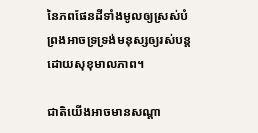នៃភពផែនដីទាំងមូលឲ្យស្រស់បំព្រងអាចទ្រទ្រង់មនុស្សឲ្យរស់បន្ដដោយសុខុមាលភាព។

ជាតិយើងអាចមានសណ្ដា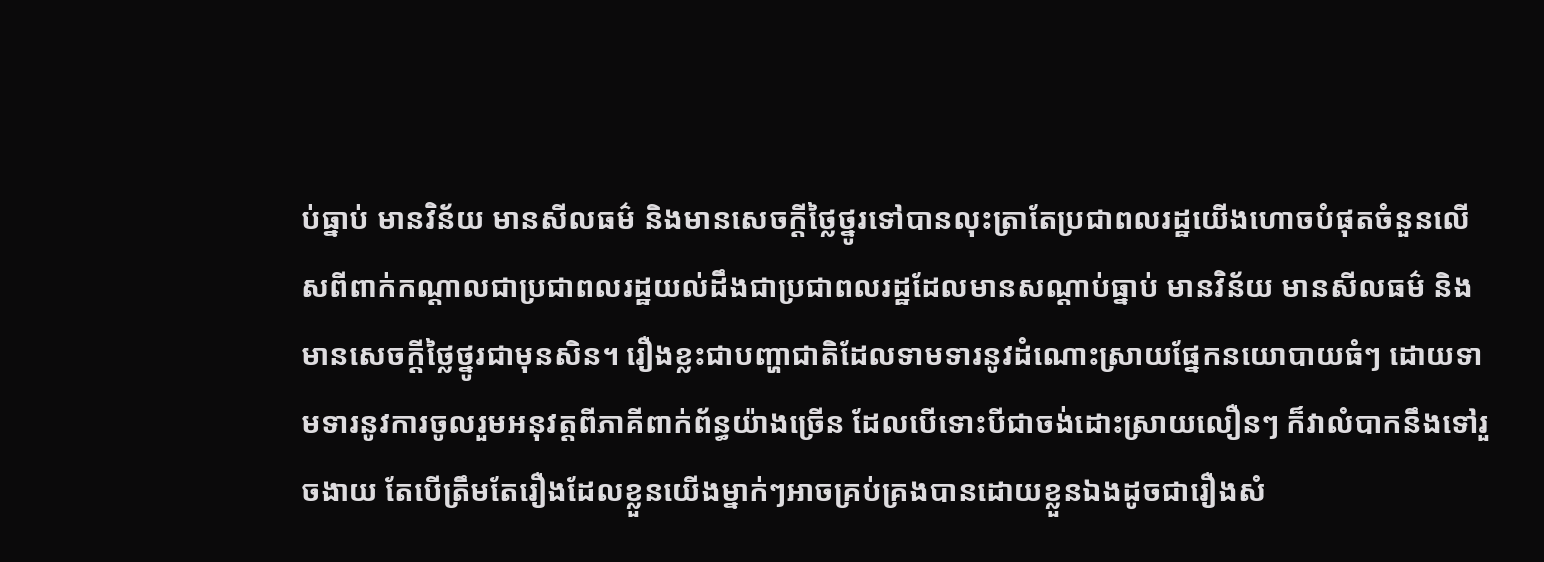ប់ធ្នាប់ មានវិន័យ មានសីលធម៌ និងមានសេចក្ដីថ្លៃថ្នូរទៅបានលុះត្រាតែប្រជាពលរដ្ឋយើងហោចបំផុតចំនួនលើសពីពាក់កណ្ដាលជាប្រជាពលរដ្ឋយល់ដឹងជាប្រជាពលរដ្ឋដែលមានសណ្ដាប់ធ្នាប់ មានវិន័យ មានសីលធម៌ និងមានសេចក្ដីថ្លៃថ្នូរជាមុនសិន។ រឿងខ្លះជាបញ្ហាជាតិដែលទាមទារនូវដំណោះស្រាយផ្នែកនយោបាយធំៗ ដោយទាមទារនូវការចូលរួមអនុវត្ដពីភាគីពាក់ព័ន្ធយ៉ាងច្រើន ដែលបើទោះបីជាចង់ដោះស្រាយលឿនៗ ក៏វាលំបាកនឹងទៅរួចងាយ តែបើត្រឹមតែរឿងដែលខ្លួនយើងម្នាក់ៗអាចគ្រប់គ្រងបានដោយខ្លួនឯងដូចជារឿងសំ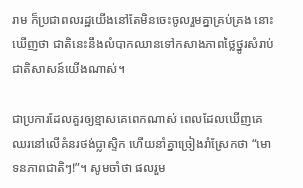រាម ក៏ប្រជាពលរដ្ឋយើងនៅតែមិនចេះចូលរួមគ្នាគ្រប់គ្រង នោះឃើញថា ជាតិនេះនឹងលំបាកឈានទៅកសាងភាពថ្លៃថ្នូរសំរាប់ជាតិសាសន៍យើងណាស់។

ជាប្រការដែលគួរឲ្យខ្មាសគេពេកណាស់ ពេលដែលឃើញគេឈរនៅលើគំនរថង់ប្លាស្ទិក ហើយនាំគ្នាច្រៀងរាំស្រែកថា “មោទនភាពជាតិៗ!”។ សូមចាំថា ផលរួម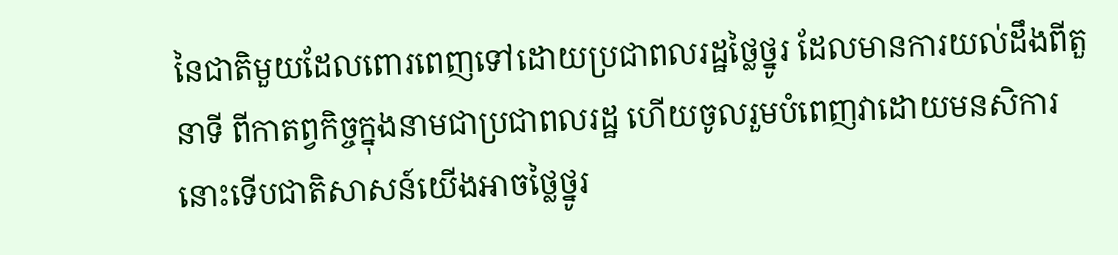នៃជាតិមួយដែលពោរពេញទៅដោយប្រជាពលរដ្ឋថ្លៃថ្នូរ ដែលមានការយល់ដឹងពីតួនាទី ពីកាតព្វកិច្ចក្នុងនាមជាប្រជាពលរដ្ឋ ហើយចូលរួមបំពេញវាដោយមនសិការ នោះទើបជាតិសាសន៍យើងអាចថ្លៃថ្នូរ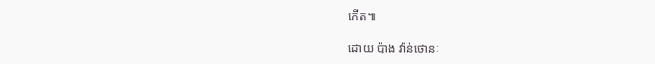កើត៕

ដោយ ប៉ាង វ៉ាន់ថោនៈ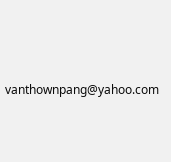vanthownpang@yahoo.com